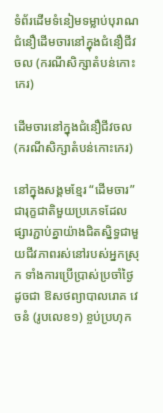ទំព័រដើមទំនៀមទម្លាប់បុរាណជំនឿដើមចារនៅក្នុងជំនឿជីវចល (ករណីសិក្សាតំបន់កោះកេរ)

ដើមចារនៅក្នុងជំនឿជីវចល (ករណីសិក្សាតំបន់កោះកេរ)

នៅក្នុងសង្គមខ្មែរ “ដើមចារ” ជារុក្ខជាតិមួយប្រភេទដែលផ្សារភ្ជាប់គ្នាយ៉ាងជិតស្និទ្ធជាមួយជីវភាពរស់នៅរបស់អ្នកស្រុក ទាំងការប្រើប្រាស់ប្រចាំថ្ងៃ ដូចជា ឱសថព្យាបាលរោគ វេចនំ (រូបលេខ១) ខ្ចប់ប្រហុក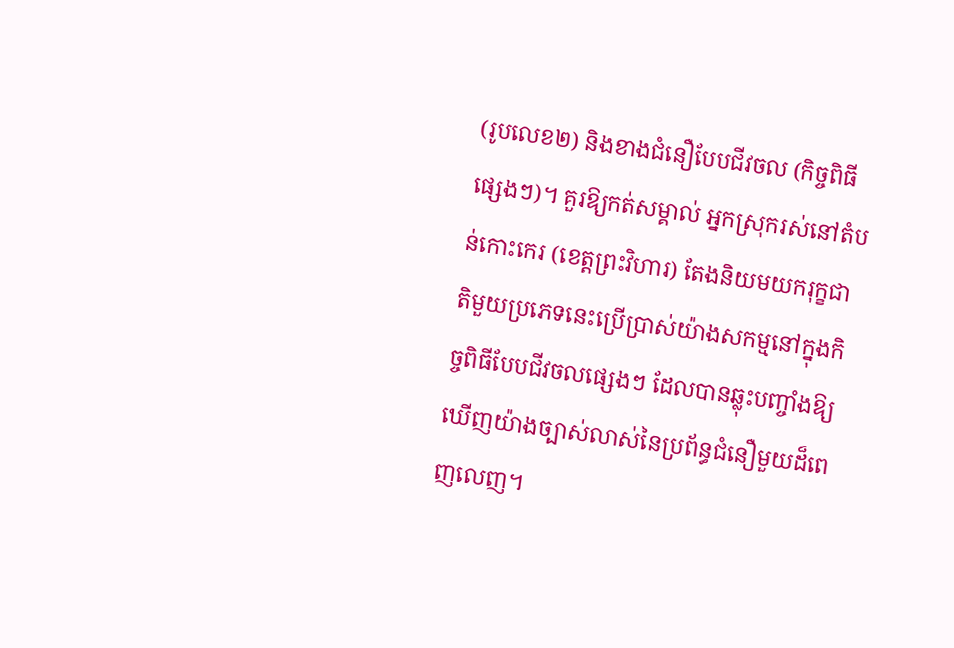(រូបលេខ២) និងខាងជំនឿបែបជីវចល (កិច្ចពិធីផ្សេងៗ)។ គួរឱ្យកត់សម្គាល់ អ្នកស្រុករស់នៅតំបន់កោះកេរ (ខេត្តព្រះវិហារ) តែងនិយមយករុក្ខជាតិមួយប្រភេទនេះប្រើប្រាស់យ៉ាងសកម្មនៅក្នុងកិច្ចពិធីបែបជីវចលផ្សេងៗ ដែលបានឆ្លុះបញ្ចាំងឱ្យឃើញយ៉ាងច្បាស់លាស់នៃប្រព័ន្ធជំនឿមួយដ៏ពេញលេញ។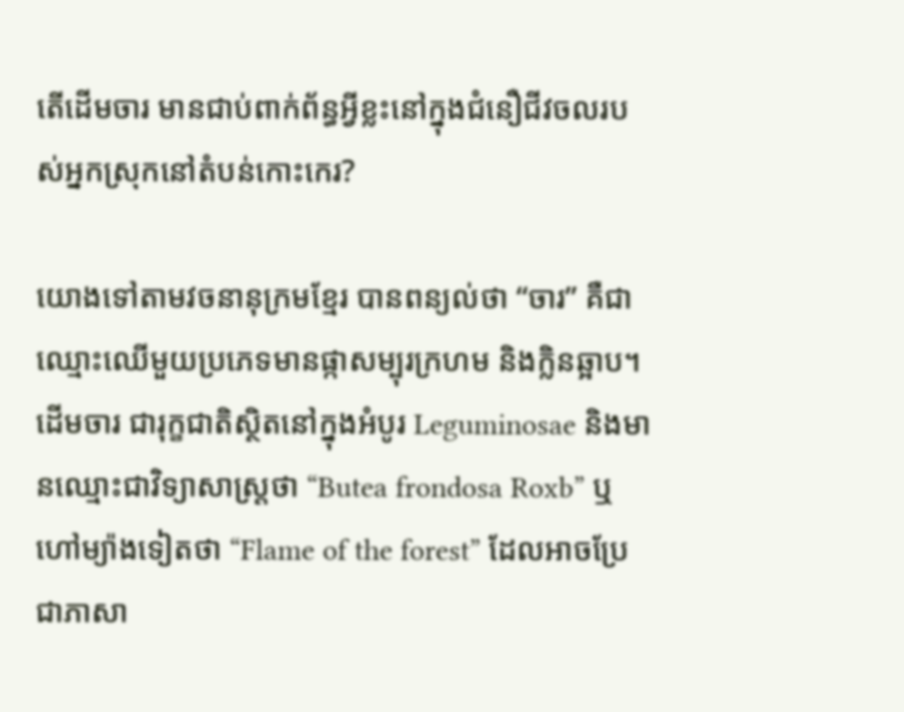តើដើមចារ មានជាប់ពាក់ព័ន្ធអ្វីខ្លះនៅក្នុងជំនឿជីវចលរបស់អ្នកស្រុកនៅតំបន់កោះកេរ?

យោងទៅតាមវចនានុក្រមខ្មែរ បានពន្យល់ថា “ចារ” គឺជាឈ្មោះឈើមួយប្រភេទមានផ្កាសម្បុរក្រហម និងក្លិនឆ្អាប។ ដើមចារ ជារុក្ខជាតិស្ថិតនៅក្នុងអំបូរ Leguminosae និងមានឈ្មោះជាវិទ្យាសាស្រ្តថា “Butea frondosa Roxb” ឬហៅម្យ៉ាងទៀតថា “Flame of the forest” ដែលអាចប្រែជាភាសា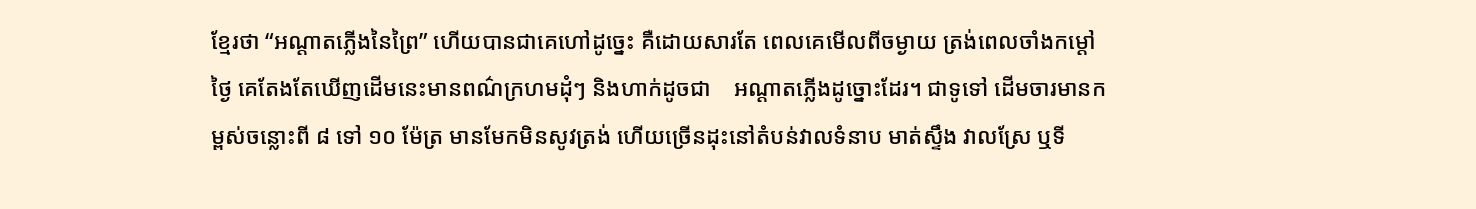ខ្មែរថា “អណ្តាតភ្លើងនៃព្រៃ” ហើយបានជាគេហៅដូច្នេះ គឺដោយសារតែ ពេលគេមើលពីចម្ងាយ ត្រង់ពេលចាំងកម្តៅថ្ងៃ គេតែងតែឃើញដើមនេះមានពណ៌ក្រហមដុំៗ និងហាក់ដូចជា    អណ្តាតភ្លើងដូច្នោះដែរ។ ជាទូទៅ ដើមចារមានកម្ពស់ចន្លោះពី ៨ ទៅ ១០ ម៉ែត្រ មានមែកមិនសូវត្រង់ ហើយច្រើនដុះនៅតំបន់វាលទំនាប មាត់ស្ទឹង វាលស្រែ ឬទី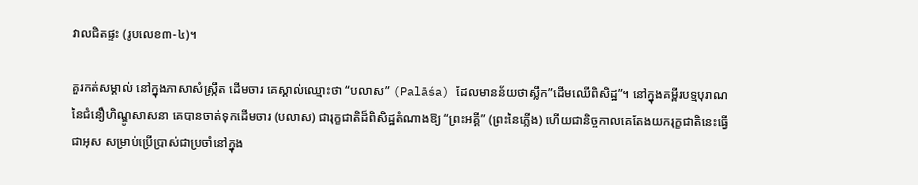វាលជិតផ្ទះ (រូបលេខ៣-៤)។

គួរកត់សម្គាល់ នៅក្នុងភាសាសំស្ក្រឹត ដើមចារ គេស្គាល់ឈ្មោះថា “បលាស” (Palāśa) ដែលមានន័យថាស្លឹក”ដើមឈើពិសិដ្ឋ”។ នៅក្នុងគម្ពីរបទ្មបុរាណ នៃជំនឿហិណ្ឌូសាសនា គេបានចាត់ទុកដើមចារ (បលាស) ជារុក្ខជាតិដ៏ពិសិដ្ឋតំណាងឱ្យ “ព្រះអគ្គី” (ព្រះនៃភ្លើង) ហើយជានិច្ចកាលគេតែងយករុក្ខជាតិនេះធ្វើជាអុស សម្រាប់ប្រើប្រាស់ជាប្រចាំនៅក្នុង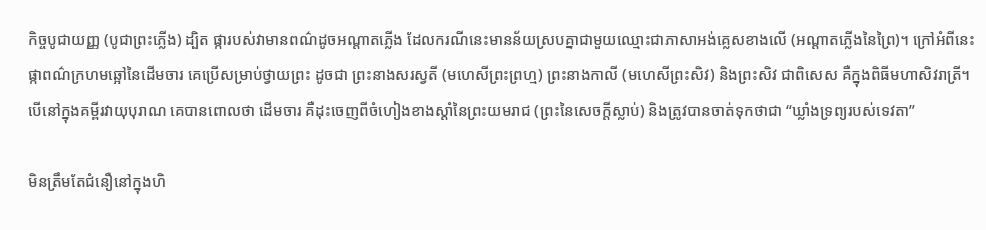កិច្ចបូជាយញ្ញ (បូជាព្រះភ្លើង) ដ្បិត ផ្ការបស់វាមានពណ៌ដូចអណ្តាតភ្លើង ដែលករណីនេះមានន័យស្របគ្នាជាមួយឈ្មោះជាភាសាអង់គ្លេសខាងលើ (អណ្តាតភ្លើងនៃព្រៃ)។ ក្រៅអំពីនេះ ផ្កាពណ៌ក្រហមឆ្អៅនៃដើមចារ គេប្រើសម្រាប់ថ្វាយព្រះ ដូចជា ព្រះនាងសរស្វតី (មហេសីព្រះព្រហ្ម) ព្រះនាងកាលី (មហេសីព្រះសិវ) និងព្រះសិវ ជាពិសេស គឺក្នុងពិធីមហាសិវរាត្រី។ បើនៅក្នុងគម្ពីរវាយុបុរាណ គេបានពោលថា ដើមចារ គឺដុះចេញពីចំហៀងខាងស្តាំនៃព្រះយមរាជ (ព្រះនៃសេចក្តីស្លាប់) និងត្រូវបានចាត់ទុកថាជា “ឃ្លាំងទ្រព្យរបស់ទេវតា”

មិនត្រឹមតែជំនឿនៅក្នុងហិ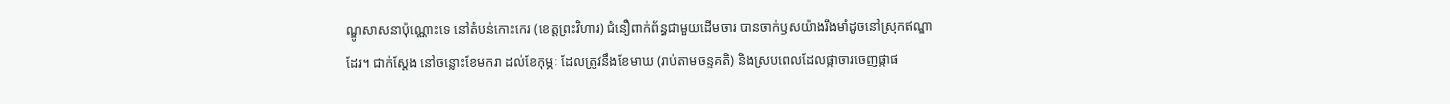ណ្ឌូសាសនាប៉ុណ្ណោះទេ នៅតំបន់កោះកេរ (ខេត្តព្រះវិហារ) ជំនឿពាក់ព័ន្ធជាមួយដើមចារ បានចាក់ឫសយ៉ាងរឹងមាំដូចនៅស្រុកឥណ្ឌាដែរ។ ជាក់ស្តែង នៅចន្លោះខែមករា ដល់ខែកុម្ភៈ ដែលត្រូវនឹងខែមាឃ (រាប់តាមចន្ទគតិ) និងស្របពេលដែលផ្កាចារចេញផ្កាផ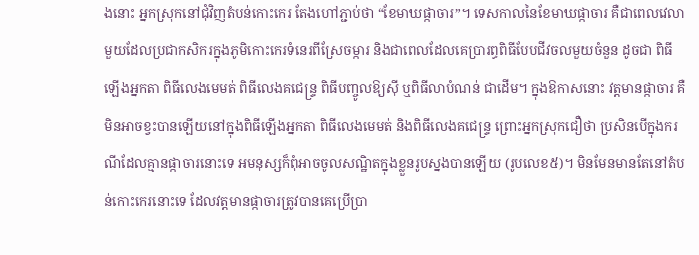ងនោះ អ្នកស្រុកនៅជុំវិញតំបន់កោះកេរ តែងហៅភ្ជាប់ថា “ខែមាឃផ្កាចារ”។ ទេសកាលនៃខែមាឃផ្កាចារ គឺជាពេលវេលាមួយដែលប្រជាកសិករក្នុងភូមិកោះកេរទំនេរពីស្រែចម្ការ និងជាពេលដែលគេប្រារព្ធពិធីបែបជីវចលមួយចំនួន ដូចជា ពិធីឡើងអ្នកតា ពិធីលេងមេមត់ ពិធីលេងគជេន្ទ្រ ពិធីបញ្ចូលឱ្យស៊ី ឬពិធីលាបំណន់ ជាដើម។ ក្នុងឱកាសនោះ វត្តមានផ្កាចារ គឺមិនអាចខ្វះបានឡើយនៅក្នុងពិធីឡើងអ្នកតា ពិធីលេងមេមត់ និងពិធីលេងគជេន្ទ្រ ព្រោះអ្នកស្រុកជឿថា ប្រសិនបើក្នុងករណីដែលគ្មានផ្កាចារនោះទេ អមនុស្សក៏ពុំអាចចូលសណ្ឋិតក្នុងខ្លួនរូបស្នងបានឡើយ (រូបលេខ៥)។ មិនមែនមានតែនៅតំបន់កោះកេរនោះទេ ដែលវត្តមានផ្កាចារត្រូវបានគេប្រើប្រា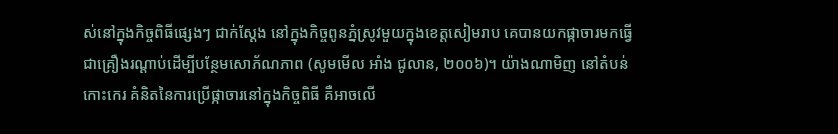ស់នៅក្នុងកិច្ចពិធីផ្សេងៗ ជាក់ស្តែង នៅក្នុងកិច្ចពូនភ្នំស្រូវមួយក្នុងខេត្តសៀមរាប គេបានយកផ្កាចារមកធ្វើជាគ្រឿងរណ្តាប់ដើម្បីបន្ថែមសោភ័ណភាព (សូមមើល អាំង ជូលាន, ២០០៦)។ យ៉ាងណាមិញ នៅតំបន់កោះកេរ គំនិតនៃការប្រើផ្កាចារនៅក្នុងកិច្ចពិធី គឺអាចលើ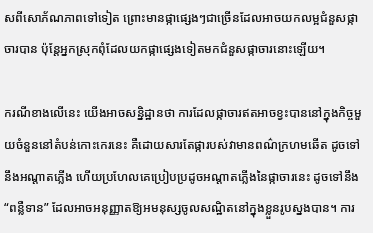សពីសោភ័ណភាពទៅទៀត ព្រោះមានផ្កាផ្សេងៗជាច្រើនដែលអាចយកលម្អជំនួសផ្កាចារបាន ប៉ុន្តែអ្នកស្រុកពុំដែលយកផ្កាផ្សេងទៀតមកជំនួសផ្កាចារនោះឡើយ។

ករណីខាងលើនេះ យើងអាចសន្និដ្ឋានថា ការដែលផ្កាចារឥតអាចខ្វះបាននៅក្នុងកិច្ចមួយចំនួននៅតំបន់កោះកេរនេះ គឺដោយសារតែផ្ការបស់វាមានពណ៌ក្រហមឆើត ដូចទៅនឹងអណ្តាតភ្លើង ហើយប្រហែលគេប្រៀបប្រដូចអណ្តាតភ្លើងនៃផ្កាចារនេះ ដូចទៅនឹង “ពន្លឺទាន” ដែលអាចអនុញ្ញាតឱ្យអមនុស្សចូលសណ្ឋិតនៅក្នុងខ្លួនរូបស្នងបាន។ ការ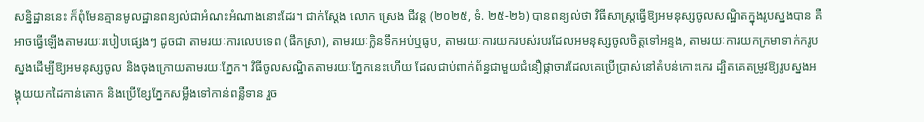សនិ្នដ្ឋាននេះ ក៏ពុំមែនគ្មានមូលដ្ឋានពន្យល់ជាអំណះអំណាងនោះដែរ។ ជាក់ស្តែង លោក ស្រេង ជីវន្ត (២០២៥, ទំ. ២៥-២៦) បានពន្យល់ថា វិធីសាស្រ្តធ្វើឱ្យអមនុស្សចូលសណ្ឋិតក្នុងរូបស្នងបាន គឺអាចធ្វើឡើងតាមរយៈរបៀបផ្សេងៗ ដូចជា តាមរយៈការលេបទេព (ផឹកស្រា), តាមរយៈក្លិនទឹកអប់ឬធូប, តាមរយៈការយករបស់របរដែលអមនុស្សចូលចិត្តទៅអន្ទង, តាមរយៈការយកក្រមាទាក់ករូបស្នងដើម្បីឱ្យអមនុស្សចូល និងចុងក្រោយតាមរយៈភ្នែក។ វិធីចូលសណ្ឋិតតាមរយៈភ្នែកនេះហើយ ដែលជាប់ពាក់ព័ន្ធជាមួយជំនឿផ្កាចារដែលគេប្រើប្រាស់នៅតំបន់កោះកេរ ដ្បិតគេតម្រូវឱ្យរូបស្នងអង្គុយយកដៃកាន់តោក និងប្រើខ្សែភ្នែកសម្លឹងទៅកាន់ពន្លឺទាន រួច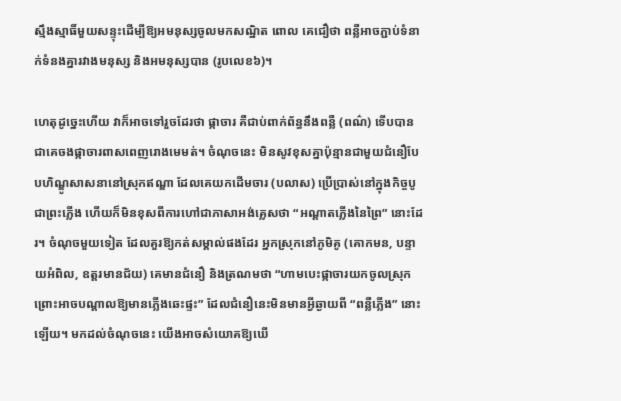ស្មឹងស្មាធិ៍មួយសន្ទុះដើម្បីឱ្យអមនុស្សចូលមកសណ្ឋិត ពោល គេជឿថា ពន្លឺអាចភ្ជាប់ទំនាក់ទំនងគ្នារវាងមនុស្ស និងអមនុស្សបាន (រូបលេខ៦)។

ហេតុដូច្នេះហើយ វាក៏អាចទៅរួចដែរថា ផ្កាចារ គឺជាប់ពាក់ព័ន្ធនឹងពន្លឺ (ពណ៌) ទើបបានជាគេចងផ្កាចារពាសពេញរោងមេមត់។ ចំណុចនេះ មិនសូវខុសគ្នាប៉ុន្មានជាមួយជំនឿបែបហិណ្ឌូសាសនានៅស្រុកឥណ្ឌា ដែលគេយកដើមចារ (បលាស) ប្រើប្រាស់នៅក្នុងកិច្ចបូជាព្រះភ្លើង ហើយក៏មិនខុសពីការហៅជាភាសាអង់គ្លេសថា “អណ្តាតភ្លើងនៃព្រៃ” នោះដែរ។ ចំណុចមួយទៀត ដែលគួរឱ្យកត់សម្គាល់ផងដែរ អ្នកស្រុកនៅភូមិគូ (គោកមន, បន្ទាយអំពិល, ឧត្តរមានជ័យ) គេមានជំនឿ និងត្រណមថា “ហាមបេះផ្កាចារយកចូលស្រុក ព្រោះអាចបណ្តាលឱ្យមានភ្លើងឆេះផ្ទះ” ដែលជំនឿនេះមិនមានអ្វីឆ្ងាយពី “ពន្លឺភ្លើង” នោះឡើយ។ មកដល់ចំណុចនេះ យើងអាចសំយោគឱ្យឃើ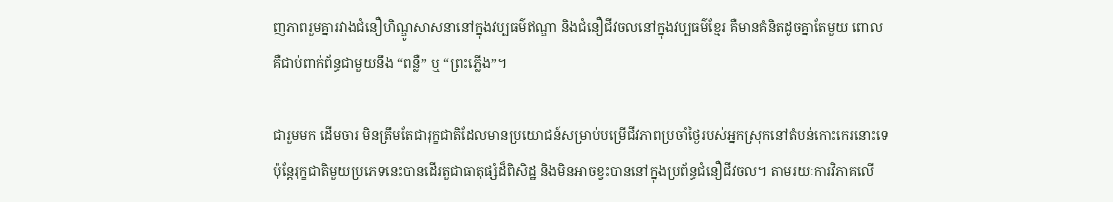ញភាពរួមគ្នារវាងជំនឿហិណ្ឌូសាសនានៅក្នុងវប្បធម៌ឥណ្ឌា និងជំនឿជីវចលនៅក្នុងវប្បធម៌ខ្មែរ គឺមានគំនិតដូចគ្នាតែមួយ ពោល គឺជាប់ពាក់ព័ន្ធជាមួយនឹង “ពន្លឺ” ឬ “ព្រះភ្លើង”។

ជារួមមក ដើមចារ មិនត្រឹមតែជារុក្ខជាតិដែលមានប្រយោជន៍សម្រាប់បម្រើជីវភាពប្រចាំថ្ងៃរបស់អ្នកស្រុកនៅតំបន់កោះកេរនោះទេ ប៉ុន្តែរុក្ខជាតិមួយប្រភេទនេះបានដើរតួជាធាតុផ្សំដ៏ពិសិដ្ឋ និងមិនអាចខ្វះបាននៅក្នុងប្រព័ន្ធជំនឿជីវចល។ តាមរយៈការវិភាគលើ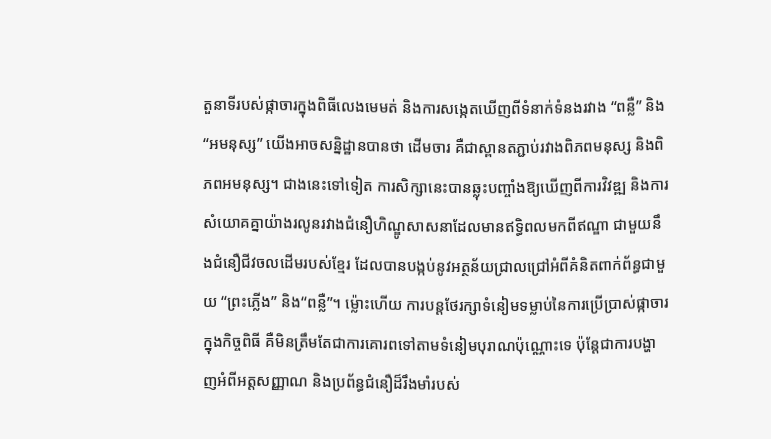តួនាទីរបស់ផ្កាចារក្នុងពិធីលេងមេមត់ និងការសង្កេតឃើញពីទំនាក់ទំនងរវាង “ពន្លឺ” និង “អមនុស្ស” យើងអាចសន្និដ្ឋានបានថា ដើមចារ គឺជាស្ពានតភ្ជាប់រវាងពិភពមនុស្ស និងពិភពអមនុស្ស។ ជាងនេះទៅទៀត ការសិក្សានេះបានឆ្លុះបញ្ចាំងឱ្យឃើញពីការវិវឌ្ឍ និងការសំយោគគ្នាយ៉ាងរលូនរវាងជំនឿហិណ្ឌូសាសនាដែលមានឥទ្ធិពលមកពីឥណ្ឌា ជាមួយនឹងជំនឿជីវចលដើមរបស់ខ្មែរ ដែលបានបង្កប់នូវអត្ថន័យជ្រាលជ្រៅអំពីគំនិតពាក់ព័ន្ធជាមួយ “ព្រះភ្លើង” និង“ពន្លឺ”។ ម្ល៉ោះហើយ ការបន្តថែរក្សាទំនៀមទម្លាប់នៃការប្រើប្រាស់ផ្កាចារក្នុងកិច្ចពិធី គឺមិនត្រឹមតែជាការគោរពទៅតាមទំនៀមបុរាណប៉ុណ្ណោះទេ ប៉ុន្តែជាការបង្ហាញអំពីអត្តសញ្ញាណ និងប្រព័ន្ធជំនឿដ៏រឹងមាំរបស់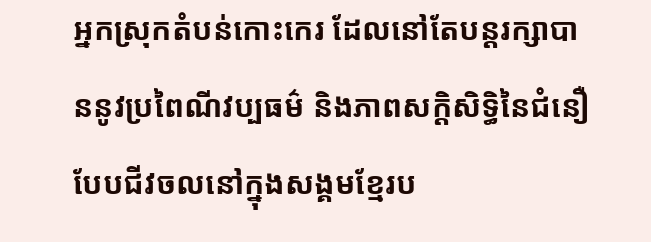អ្នកស្រុកតំបន់កោះកេរ ដែលនៅតែបន្តរក្សាបាននូវប្រពៃណីវប្បធម៌ និងភាពសក្តិសិទ្ធិនៃជំនឿបែបជីវចលនៅក្នុងសង្គមខ្មែរប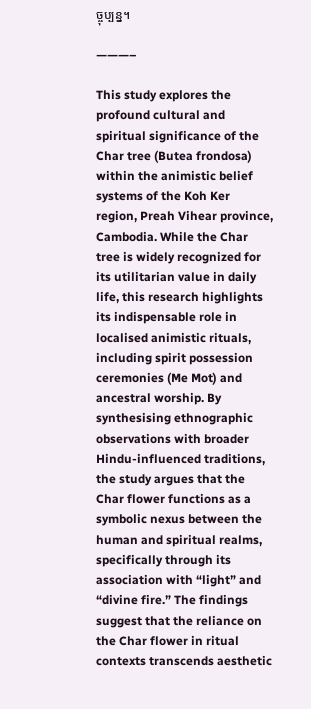ច្ចុប្បន្ន។

———–

This study explores the profound cultural and spiritual significance of the Char tree (Butea frondosa) within the animistic belief systems of the Koh Ker region, Preah Vihear province, Cambodia. While the Char tree is widely recognized for its utilitarian value in daily life, this research highlights its indispensable role in localised animistic rituals, including spirit possession ceremonies (Me Mot) and ancestral worship. By synthesising ethnographic observations with broader Hindu-influenced traditions, the study argues that the Char flower functions as a symbolic nexus between the human and spiritual realms, specifically through its association with “light” and “divine fire.” The findings suggest that the reliance on the Char flower in ritual contexts transcends aesthetic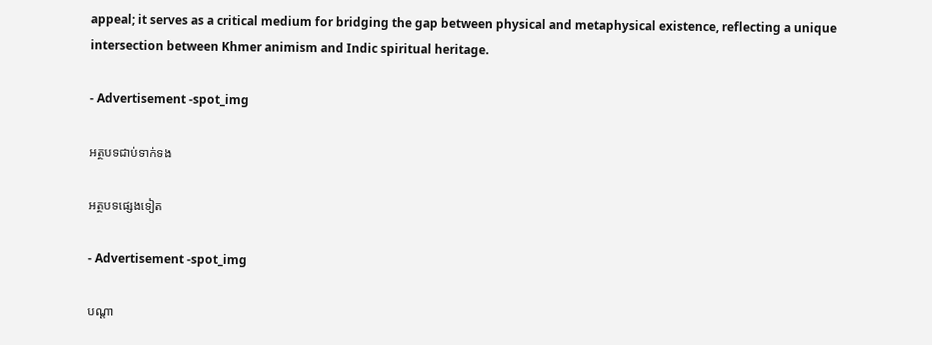appeal; it serves as a critical medium for bridging the gap between physical and metaphysical existence, reflecting a unique intersection between Khmer animism and Indic spiritual heritage.

- Advertisement -spot_img

អត្ថបទជាប់ទាក់ទង

អត្ថបទផ្សេងទៀត

- Advertisement -spot_img

បណ្ដា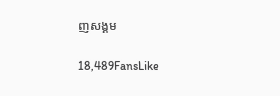ញសង្គម

18,489FansLike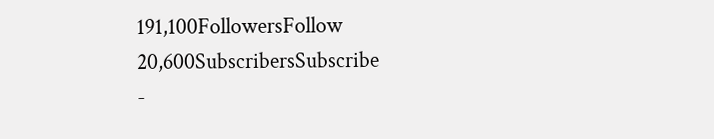191,100FollowersFollow
20,600SubscribersSubscribe
-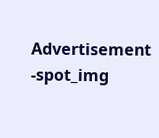Advertisement -spot_img